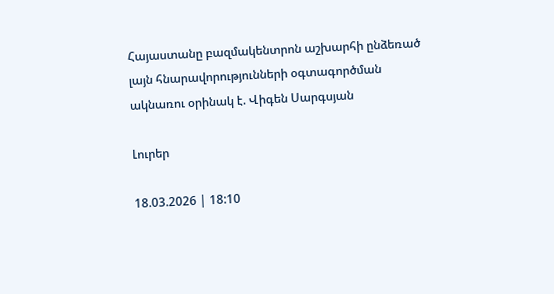Հայաստանը բազմակենտրոն աշխարհի ընձեռած լայն հնարավորությունների օգտագործման ակնառու օրինակ է. Վիգեն Սարգսյան

Լուրեր

18.03.2026 | 18:10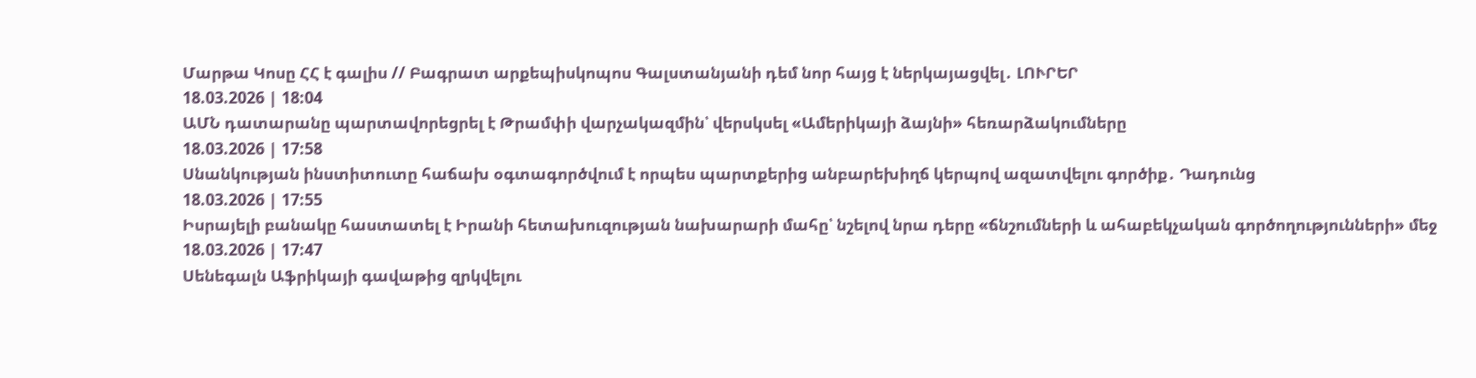Մարթա Կոսը ՀՀ է գալիս // Բագրատ արքեպիսկոպոս Գալստանյանի դեմ նոր հայց է ներկայացվել․ ԼՈՒՐԵՐ
18.03.2026 | 18:04
ԱՄՆ դատարանը պարտավորեցրել է Թրամփի վարչակազմին՝ վերսկսել «Ամերիկայի ձայնի» հեռարձակումները
18.03.2026 | 17:58
Սնանկության ինստիտուտը հաճախ օգտագործվում է որպես պարտքերից անբարեխիղճ կերպով ազատվելու գործիք․ Դադունց
18.03.2026 | 17:55
Իսրայելի բանակը հաստատել է Իրանի հետախուզության նախարարի մահը՝ նշելով նրա դերը «ճնշումների և ահաբեկչական գործողությունների» մեջ
18.03.2026 | 17:47
Սենեգալն Աֆրիկայի գավաթից զրկվելու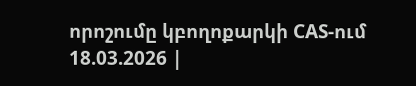որոշումը կբողոքարկի CAS-ում
18.03.2026 |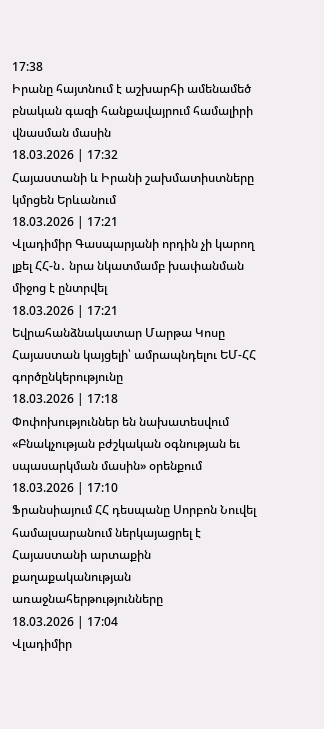17:38
Իրանը հայտնում է աշխարհի ամենամեծ բնական գազի հանքավայրում համալիրի վնասման մասին
18.03.2026 | 17:32
Հայաստանի և Իրանի շախմատիստները կմրցեն Երևանում
18.03.2026 | 17:21
Վլադիմիր Գասպարյանի որդին չի կարող լքել ՀՀ-ն․ նրա նկատմամբ խափանման միջոց է ընտրվել
18.03.2026 | 17:21
Եվրահանձնակատար Մարթա Կոսը Հայաստան կայցելի՝ ամրապնդելու ԵՄ-ՀՀ գործընկերությունը
18.03.2026 | 17:18
Փոփոխություններ են նախատեսվում «Բնակչության բժշկական օգնության եւ սպասարկման մասին» օրենքում
18.03.2026 | 17:10
Ֆրանսիայում ՀՀ դեսպանը Սորբոն Նուվել համալսարանում ներկայացրել է Հայաստանի արտաքին քաղաքականության առաջնահերթությունները
18.03.2026 | 17:04
Վլադիմիր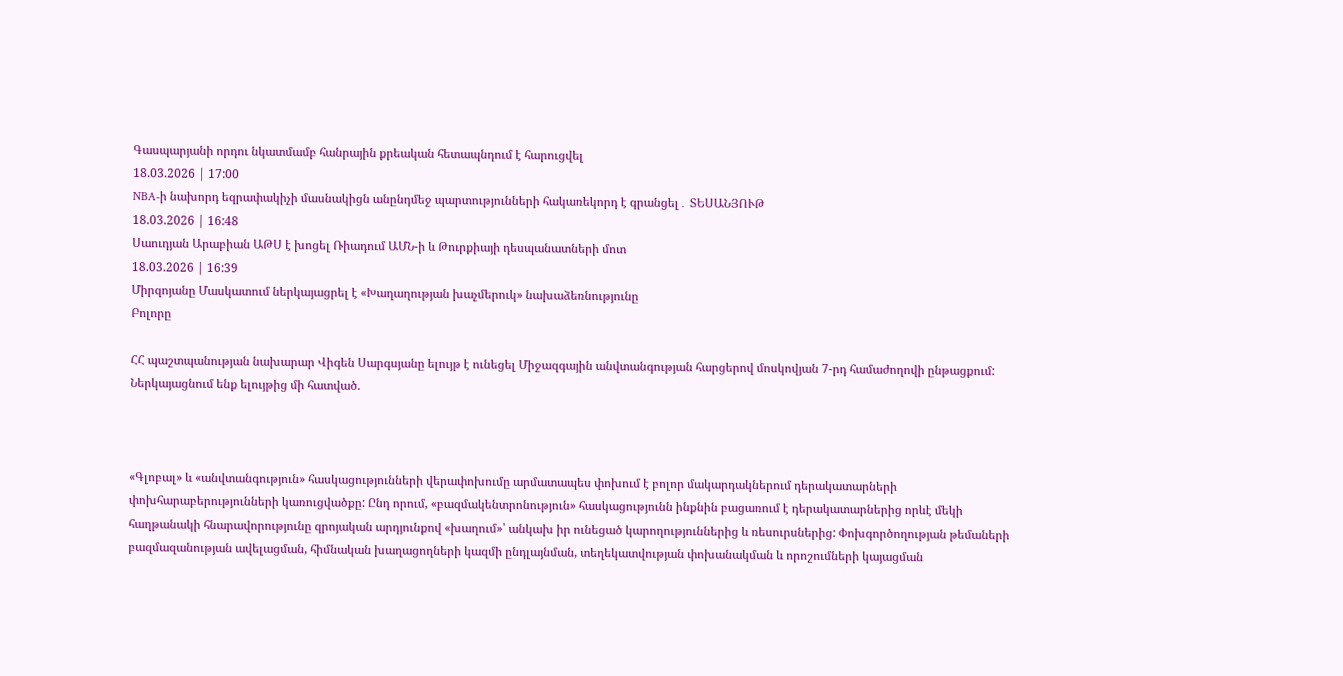Գասպարյանի որդու նկատմամբ հանրային քրեական հետապնդում է հարուցվել
18.03.2026 | 17:00
NBA-ի նախորդ եզրափակիչի մասնակիցն անընդմեջ պարտությունների հակառեկորդ է գրանցել․ ՏԵՍԱՆՅՈՒԹ
18.03.2026 | 16:48
Սաուդյան Արաբիան ԱԹՍ է խոցել Ռիադում ԱՄՆ-ի և Թուրքիայի դեսպանատների մոտ
18.03.2026 | 16:39
Միրզոյանը Մասկատում ներկայացրել է «Խաղաղության խաչմերուկ» նախաձեռնությունը
Բոլորը

ՀՀ պաշտպանության նախարար Վիգեն Սարգսյանը ելույթ է ունեցել Միջազգային անվտանգության հարցերով մոսկովյան 7-րդ համաժողովի ընթացքում: Ներկայացնում ենք ելույթից մի հատված.



«Գլոբալ» և «անվտանգություն» հասկացությունների վերափոխումը արմատապես փոխում է բոլոր մակարդակներում դերակատարների փոխհարաբերությունների կառուցվածքը: Ընդ որում, «բազմակենտրոնություն» հասկացությունն ինքնին բացառում է դերակատարներից որևէ մեկի հաղթանակի հնարավորությունը զրոյական արդյունքով «խաղում»՝ անկախ իր ունեցած կարողություններից և ռեսուրսներից: Փոխգործողության թեմաների բազմազանության ավելացման, հիմնական խաղացողների կազմի ընդլայնման, տեղեկատվության փոխանակման և որոշումների կայացման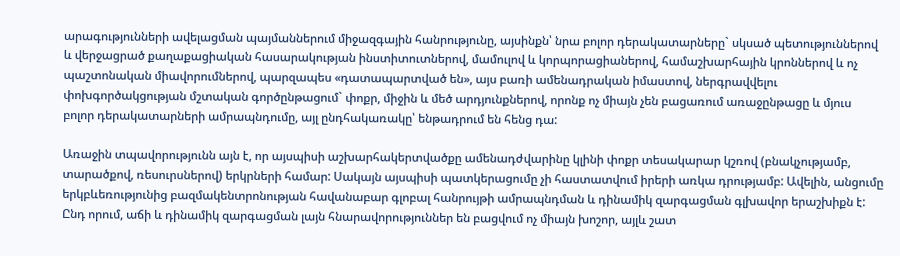արագությունների ավելացման պայմաններում միջազգային հանրությունը, այսինքն՝ նրա բոլոր դերակատարները` սկսած պետություններով և վերջացրած քաղաքացիական հասարակության ինստիտուտներով, մամուլով և կորպորացիաներով, համաշխարհային կրոններով և ոչ պաշտոնական միավորումներով, պարզապես «դատապարտված են», այս բառի ամենադրական իմաստով, ներգրավվելու փոխգործակցության մշտական գործընթացում` փոքր, միջին և մեծ արդյունքներով, որոնք ոչ միայն չեն բացառում առաջընթացը և մյուս բոլոր դերակատարների ամրապնդումը, այլ ընդհակառակը՝ ենթադրում են հենց դա:

Առաջին տպավորությունն այն է, որ այսպիսի աշխարհակերտվածքը ամենադժվարինը կլինի փոքր տեսակարար կշռով (բնակչությամբ, տարածքով, ռեսուրսներով) երկրների համար: Սակայն այսպիսի պատկերացումը չի հաստատվում իրերի առկա դրությամբ: Ավելին, անցումը երկբևեռությունից բազմակենտրոնության հավանաբար գլոբալ հանրույթի ամրապնդման և դինամիկ զարգացման գլխավոր երաշխիքն է: Ընդ որում, աճի և դինամիկ զարգացման լայն հնարավորություններ են բացվում ոչ միայն խոշոր, այլև շատ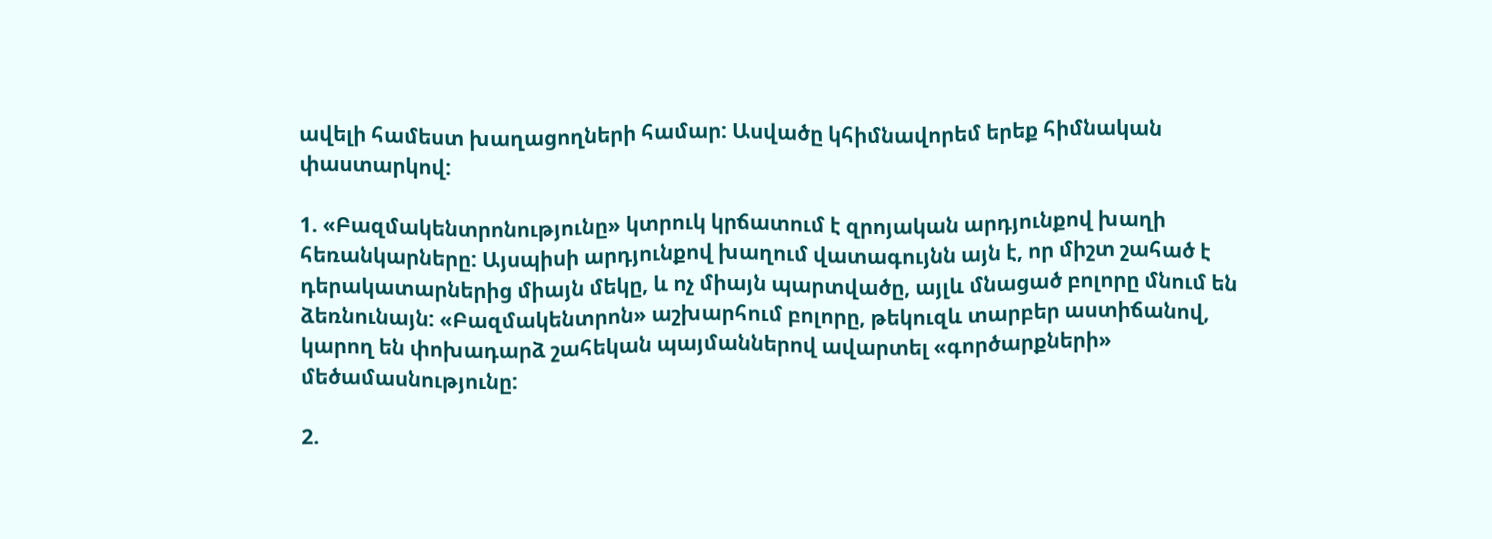ավելի համեստ խաղացողների համար: Ասվածը կհիմնավորեմ երեք հիմնական փաստարկով:

1. «Բազմակենտրոնությունը» կտրուկ կրճատում է զրոյական արդյունքով խաղի հեռանկարները: Այսպիսի արդյունքով խաղում վատագույնն այն է, որ միշտ շահած է դերակատարներից միայն մեկը, և ոչ միայն պարտվածը, այլև մնացած բոլորը մնում են ձեռնունայն: «Բազմակենտրոն» աշխարհում բոլորը, թեկուզև տարբեր աստիճանով, կարող են փոխադարձ շահեկան պայմաններով ավարտել «գործարքների» մեծամասնությունը:

2.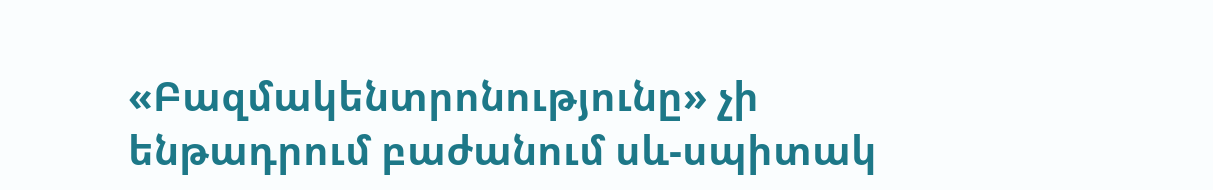«Բազմակենտրոնությունը» չի ենթադրում բաժանում սև-սպիտակ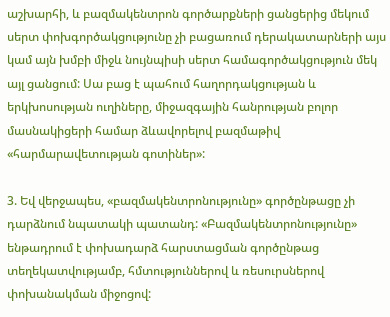աշխարհի, և բազմակենտրոն գործարքների ցանցերից մեկում սերտ փոխգործակցությունը չի բացառում դերակատարների այս կամ այն խմբի միջև նույնպիսի սերտ համագործակցություն մեկ այլ ցանցում: Սա բաց է պահում հաղորդակցության և երկխոսության ուղիները, միջազգային հանրության բոլոր մասնակիցերի համար ձևավորելով բազմաթիվ «հարմարավետության գոտիներ»:

3. Եվ վերջապես, «բազմակենտրոնությունը» գործընթացը չի դարձնում նպատակի պատանդ: «Բազմակենտրոնությունը» ենթադրում է փոխադարձ հարստացման գործընթաց տեղեկատվությամբ, հմտություններով և ռեսուրսներով փոխանակման միջոցով: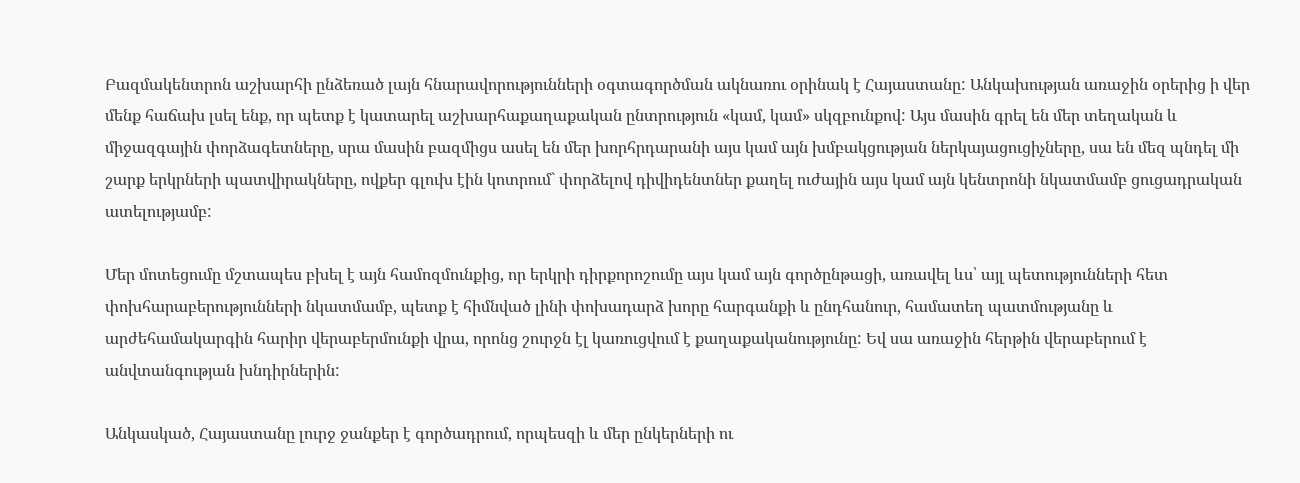Բազմակենտրոն աշխարհի ընձեռած լայն հնարավորությունների օգտագործման ակնառու օրինակ է Հայաստանը: Անկախության առաջին օրերից ի վեր մենք հաճախ լսել ենք, որ պետք է կատարել աշխարհաքաղաքական ընտրություն «կամ, կամ» սկզբունքով: Այս մասին գրել են մեր տեղական և միջազգային փորձագետները, սրա մասին բազմիցս ասել են մեր խորհրդարանի այս կամ այն խմբակցության ներկայացուցիչները, սա են մեզ պնդել մի շարք երկրների պատվիրակները, ովքեր գլուխ էին կոտրում` փորձելով դիվիդենտներ քաղել ուժային այս կամ այն կենտրոնի նկատմամբ ցուցադրական ատելությամբ:

Մեր մոտեցումը մշտապես բխել է այն համոզմունքից, որ երկրի դիրքորոշումը այս կամ այն գործընթացի, առավել ևս՝ այլ պետությունների հետ փոխհարաբերությունների նկատմամբ, պետք է հիմնված լինի փոխադարձ խորը հարգանքի և ընդհանուր, համատեղ պատմությանը և արժեհամակարգին հարիր վերաբերմունքի վրա, որոնց շուրջն էլ կառուցվում է քաղաքականությունը: Եվ սա առաջին հերթին վերաբերում է անվտանգության խնդիրներին:

Անկասկած, Հայաստանը լուրջ ջանքեր է գործադրում, որպեսզի և մեր ընկերների ու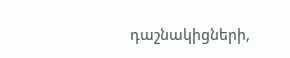դաշնակիցների,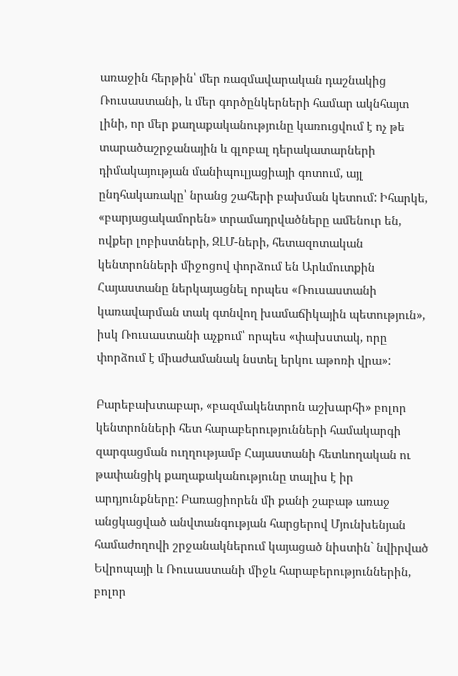առաջին հերթին՝ մեր ռազմավարական դաշնակից Ռուսաստանի, և մեր գործընկերների համար ակնհայտ լինի, որ մեր քաղաքականությունը կառուցվում է ոչ թե տարածաշրջանային և գլոբալ դերակատարների դիմակայության մանիպուլյացիայի գոտում, այլ ընդհակառակը՝ նրանց շահերի բախման կետում: Իհարկե, «բարյացակամորեն» տրամադրվածները ամենուր են, ովքեր լոբիստների, ԶԼՄ-ների, հետազոտական կենտրոնների միջոցով փորձում են Արևմուտքին Հայաստանը ներկայացնել որպես «Ռուսաստանի կառավարման տակ գտնվող խամաճիկային պետություն», իսկ Ռուսաստանի աչքում՝ որպես «փախստակ, որը փորձում է միաժամանակ նստել երկու աթոռի վրա»:

Բարեբախտաբար, «բազմակենտրոն աշխարհի» բոլոր կենտրոնների հետ հարաբերությունների համակարգի զարգացման ուղղությամբ Հայաստանի հետևողական ու թափանցիկ քաղաքականությունը տալիս է իր արդյունքները: Բառացիորեն մի քանի շաբաթ առաջ անցկացված անվտանգության հարցերով Մյունխենյան համաժողովի շրջանակներում կայացած նիստին` նվիրված Եվրոպայի և Ռուսաստանի միջև հարաբերություններին, բոլոր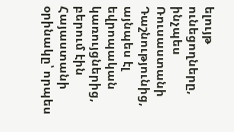ելույթ ունեցողները, ինչպես Ռուսաստանի Դաշնությունից, այնպես էլ եվրոպական կառույցներից, բերում էին Հայաստանի օրինակը՝ որպես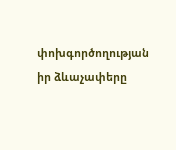փոխգործողության իր ձևաչափերը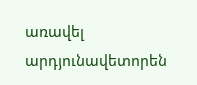առավել արդյունավետորեն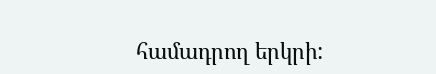համադրող երկրի: